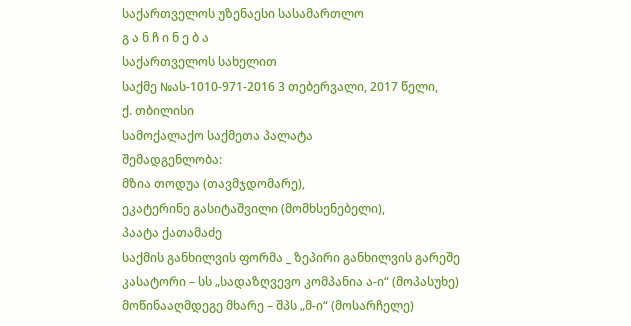საქართველოს უზენაესი სასამართლო
გ ა ნ ჩ ი ნ ე ბ ა
საქართველოს სახელით
საქმე №ას-1010-971-2016 3 თებერვალი, 2017 წელი,
ქ. თბილისი
სამოქალაქო საქმეთა პალატა
შემადგენლობა:
მზია თოდუა (თავმჯდომარე),
ეკატერინე გასიტაშვილი (მომხსენებელი),
პაატა ქათამაძე
საქმის განხილვის ფორმა _ ზეპირი განხილვის გარეშე
კასატორი – სს „სადაზღვევო კომპანია ა-ი“ (მოპასუხე)
მოწინააღმდეგე მხარე – შპს „მ-ი“ (მოსარჩელე)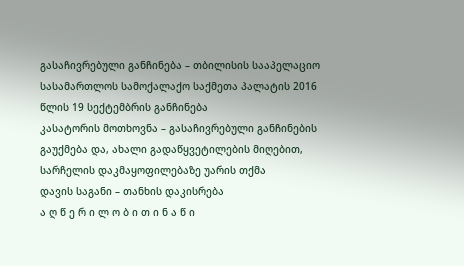გასაჩივრებული განჩინება – თბილისის სააპელაციო სასამართლოს სამოქალაქო საქმეთა პალატის 2016 წლის 19 სექტემბრის განჩინება
კასატორის მოთხოვნა – გასაჩივრებული განჩინების გაუქმება და, ახალი გადაწყვეტილების მიღებით, სარჩელის დაკმაყოფილებაზე უარის თქმა
დავის საგანი – თანხის დაკისრება
ა ღ წ ე რ ი ლ ო ბ ი თ ი ნ ა წ ი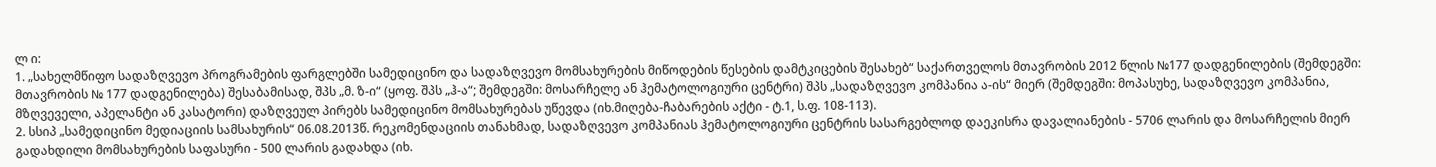ლ ი:
1. „სახელმწიფო სადაზღვევო პროგრამების ფარგლებში სამედიცინო და სადაზღვევო მომსახურების მიწოდების წესების დამტკიცების შესახებ“ საქართველოს მთავრობის 2012 წლის №177 დადგენილების (შემდეგში: მთავრობის № 177 დადგენილება) შესაბამისად, შპს „მ. ზ-ი“ (ყოფ. შპს „ჰ-ა“; შემდეგში: მოსარჩელე ან ჰემატოლოგიური ცენტრი) შპს „სადაზღვევო კომპანია ა-ის“ მიერ (შემდეგში: მოპასუხე, სადაზღვევო კომპანია, მზღვეველი, აპელანტი ან კასატორი) დაზღვეულ პირებს სამედიცინო მომსახურებას უწევდა (იხ.მიღება-ჩაბარების აქტი - ტ.1, ს.ფ. 108-113).
2. სსიპ „სამედიცინო მედიაციის სამსახურის“ 06.08.2013წ. რეკომენდაციის თანახმად, სადაზღვევო კომპანიას ჰემატოლოგიური ცენტრის სასარგებლოდ დაეკისრა დავალიანების - 5706 ლარის და მოსარჩელის მიერ გადახდილი მომსახურების საფასური - 500 ლარის გადახდა (იხ.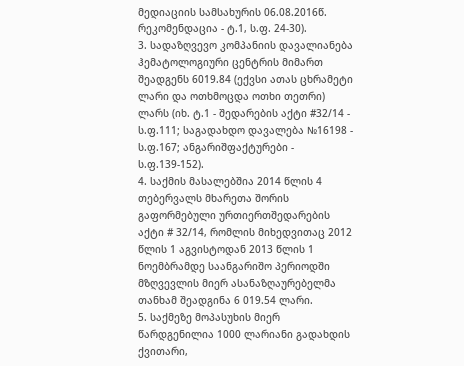მედიაციის სამსახურის 06.08.2016წ. რეკომენდაცია - ტ.1, ს.ფ. 24-30).
3. სადაზღვევო კომპანიის დავალიანება ჰემატოლოგიური ცენტრის მიმართ შეადგენს 6019.84 (ექვსი ათას ცხრამეტი ლარი და ოთხმოცდა ოთხი თეთრი) ლარს (იხ. ტ.1 - შედარების აქტი #32/14 - ს.ფ.111; საგადახდო დავალება №16198 - ს.ფ.167; ანგარიშფაქტურები - ს.ფ.139-152).
4. საქმის მასალებშია 2014 წლის 4 თებერვალს მხარეთა შორის გაფორმებული ურთიერთშედარების აქტი # 32/14, რომლის მიხედვითაც 2012 წლის 1 აგვისტოდან 2013 წლის 1 ნოემბრამდე საანგარიშო პერიოდში მზღვევლის მიერ ასანაზღაურებელმა თანხამ შეადგინა 6 019.54 ლარი.
5. საქმეზე მოპასუხის მიერ წარდგენილია 1000 ლარიანი გადახდის ქვითარი,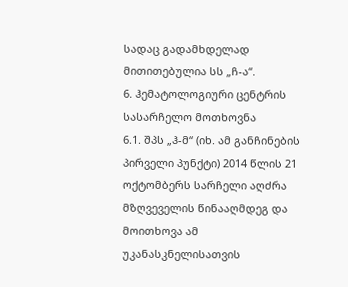სადაც გადამხდელად მითითებულია სს „ჩ-ა“.
6. ჰემატოლოგიური ცენტრის სასარჩელო მოთხოვნა
6.1. შპს „ჰ-მ“ (იხ. ამ განჩინების პირველი პუნქტი) 2014 წლის 21 ოქტომბერს სარჩელი აღძრა მზღვეველის წინააღმდეგ და მოითხოვა ამ უკანასკნელისათვის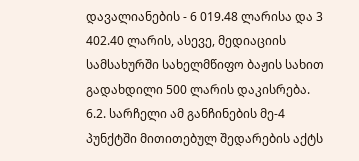დავალიანების - 6 019.48 ლარისა და 3 402.40 ლარის, ასევე, მედიაციის სამსახურში სახელმწიფო ბაჟის სახით გადახდილი 500 ლარის დაკისრება.
6.2. სარჩელი ამ განჩინების მე-4 პუნქტში მითითებულ შედარების აქტს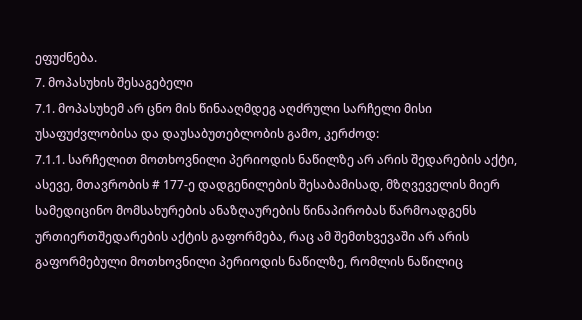ეფუძნება.
7. მოპასუხის შესაგებელი
7.1. მოპასუხემ არ ცნო მის წინააღმდეგ აღძრული სარჩელი მისი უსაფუძვლობისა და დაუსაბუთებლობის გამო, კერძოდ:
7.1.1. სარჩელით მოთხოვნილი პერიოდის ნაწილზე არ არის შედარების აქტი, ასევე, მთავრობის # 177-ე დადგენილების შესაბამისად, მზღვეველის მიერ სამედიცინო მომსახურების ანაზღაურების წინაპირობას წარმოადგენს ურთიერთშედარების აქტის გაფორმება, რაც ამ შემთხვევაში არ არის გაფორმებული მოთხოვნილი პერიოდის ნაწილზე, რომლის ნაწილიც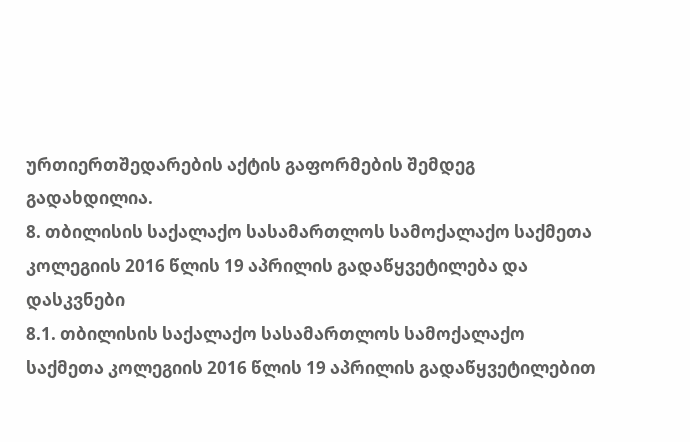ურთიერთშედარების აქტის გაფორმების შემდეგ გადახდილია.
8. თბილისის საქალაქო სასამართლოს სამოქალაქო საქმეთა კოლეგიის 2016 წლის 19 აპრილის გადაწყვეტილება და დასკვნები
8.1. თბილისის საქალაქო სასამართლოს სამოქალაქო საქმეთა კოლეგიის 2016 წლის 19 აპრილის გადაწყვეტილებით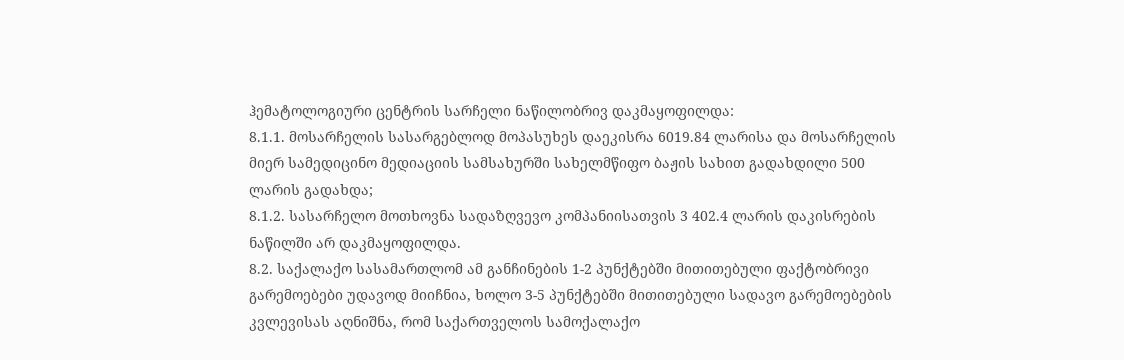ჰემატოლოგიური ცენტრის სარჩელი ნაწილობრივ დაკმაყოფილდა:
8.1.1. მოსარჩელის სასარგებლოდ მოპასუხეს დაეკისრა 6019.84 ლარისა და მოსარჩელის მიერ სამედიცინო მედიაციის სამსახურში სახელმწიფო ბაჟის სახით გადახდილი 500 ლარის გადახდა;
8.1.2. სასარჩელო მოთხოვნა სადაზღვევო კომპანიისათვის 3 402.4 ლარის დაკისრების ნაწილში არ დაკმაყოფილდა.
8.2. საქალაქო სასამართლომ ამ განჩინების 1-2 პუნქტებში მითითებული ფაქტობრივი გარემოებები უდავოდ მიიჩნია, ხოლო 3-5 პუნქტებში მითითებული სადავო გარემოებების კვლევისას აღნიშნა, რომ საქართველოს სამოქალაქო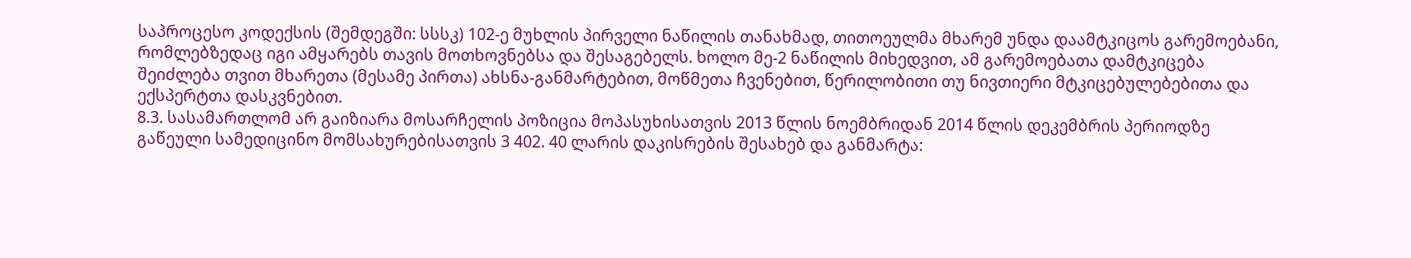საპროცესო კოდექსის (შემდეგში: სსსკ) 102-ე მუხლის პირველი ნაწილის თანახმად, თითოეულმა მხარემ უნდა დაამტკიცოს გარემოებანი, რომლებზედაც იგი ამყარებს თავის მოთხოვნებსა და შესაგებელს. ხოლო მე-2 ნაწილის მიხედვით, ამ გარემოებათა დამტკიცება შეიძლება თვით მხარეთა (მესამე პირთა) ახსნა-განმარტებით, მოწმეთა ჩვენებით, წერილობითი თუ ნივთიერი მტკიცებულებებითა და ექსპერტთა დასკვნებით.
8.3. სასამართლომ არ გაიზიარა მოსარჩელის პოზიცია მოპასუხისათვის 2013 წლის ნოემბრიდან 2014 წლის დეკემბრის პერიოდზე გაწეული სამედიცინო მომსახურებისათვის 3 402. 40 ლარის დაკისრების შესახებ და განმარტა: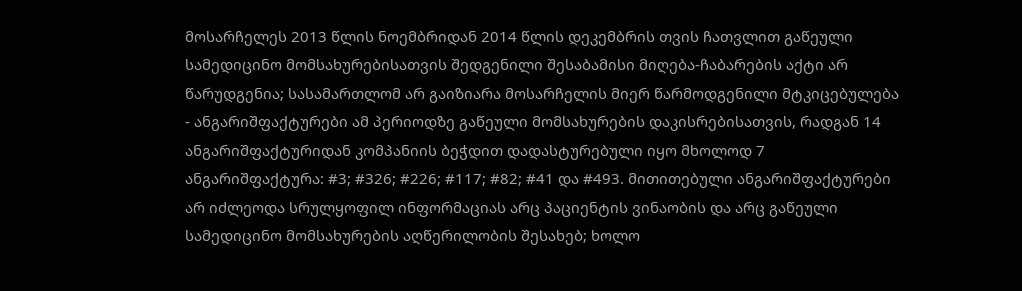მოსარჩელეს 2013 წლის ნოემბრიდან 2014 წლის დეკემბრის თვის ჩათვლით გაწეული სამედიცინო მომსახურებისათვის შედგენილი შესაბამისი მიღება-ჩაბარების აქტი არ წარუდგენია; სასამართლომ არ გაიზიარა მოსარჩელის მიერ წარმოდგენილი მტკიცებულება - ანგარიშფაქტურები ამ პერიოდზე გაწეული მომსახურების დაკისრებისათვის, რადგან 14 ანგარიშფაქტურიდან კომპანიის ბეჭდით დადასტურებული იყო მხოლოდ 7 ანგარიშფაქტურა: #3; #326; #226; #117; #82; #41 და #493. მითითებული ანგარიშფაქტურები არ იძლეოდა სრულყოფილ ინფორმაციას არც პაციენტის ვინაობის და არც გაწეული სამედიცინო მომსახურების აღწერილობის შესახებ; ხოლო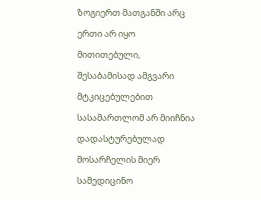ზოგიერთ მათგანში არც ერთი არ იყო მითითებული, შესაბამისად ამგვარი მტკიცებულებით სასამართლომ არ მიიჩნია დადასტურებულად მოსარჩელის მიერ სამედიცინო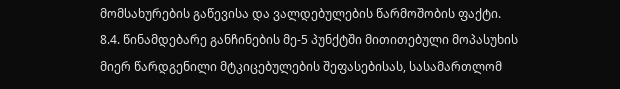მომსახურების გაწევისა და ვალდებულების წარმოშობის ფაქტი.
8.4. წინამდებარე განჩინების მე-5 პუნქტში მითითებული მოპასუხის მიერ წარდგენილი მტკიცებულების შეფასებისას, სასამართლომ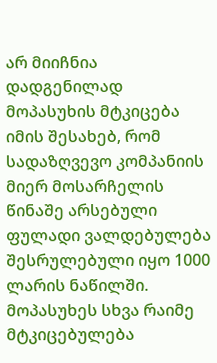არ მიიჩნია დადგენილად მოპასუხის მტკიცება იმის შესახებ, რომ სადაზღვევო კომპანიის მიერ მოსარჩელის წინაშე არსებული ფულადი ვალდებულება შესრულებული იყო 1000 ლარის ნაწილში. მოპასუხეს სხვა რაიმე მტკიცებულება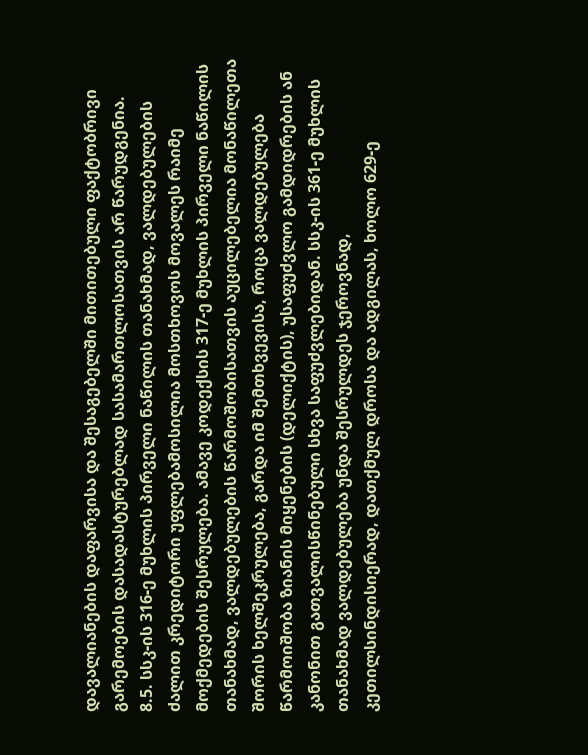დავალიანების დაფარვისა და შესაგებელში მითითებული ფაქტობრივი გარემოების დასადასტურებლად სასამართლოსათვის არ წარუდგენია.
8.5. სსკ-ის 316-ე მუხლის პირველი ნაწილის თანახმად, ვალდებულების ძალით კრედიტორი უფლებამოსილია მოსთხოვოს მოვალეს რაიმე მოქმედების შესრულება. ამავე კოდექსის 317-ე მუხლის პირველი ნაწილის თანახმად, ვალდებულების წარმოშობისათვის აუცილებელია მონაწილეთა შორის ხელშეკრულება, გარდა იმ შემთხვევისა, როცა ვალდებულება წარმოიშობა ზიანის მიყენების (დელიქტის), უსაფუძვლო გამდიდრების ან კანონით გათვალისწინებული სხვა საფუძვლებიდან. სსკ-ის 361-ე მუხლის თანახმად ვალდებულება უნდა შესრულდეს ჯეროვნად, კეთილსინდისიერად, დათქმულ დროსა და ადგილას, ხოლო 629-ე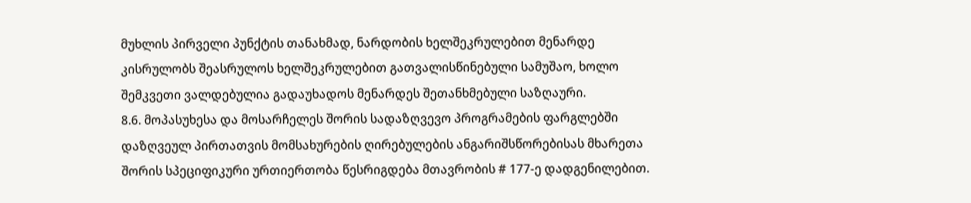მუხლის პირველი პუნქტის თანახმად, ნარდობის ხელშეკრულებით მენარდე კისრულობს შეასრულოს ხელშეკრულებით გათვალისწინებული სამუშაო, ხოლო შემკვეთი ვალდებულია გადაუხადოს მენარდეს შეთანხმებული საზღაური.
8.6. მოპასუხესა და მოსარჩელეს შორის სადაზღვევო პროგრამების ფარგლებში დაზღვეულ პირთათვის მომსახურების ღირებულების ანგარიშსწორებისას მხარეთა შორის სპეციფიკური ურთიერთობა წესრიგდება მთავრობის # 177-ე დადგენილებით.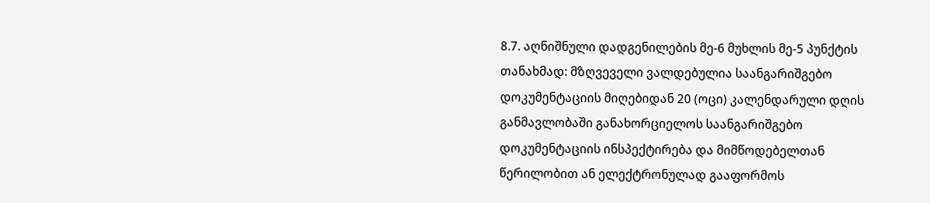8.7. აღნიშნული დადგენილების მე-6 მუხლის მე-5 პუნქტის თანახმად: მზღვეველი ვალდებულია საანგარიშგებო დოკუმენტაციის მიღებიდან 20 (ოცი) კალენდარული დღის განმავლობაში განახორციელოს საანგარიშგებო დოკუმენტაციის ინსპექტირება და მიმწოდებელთან წერილობით ან ელექტრონულად გააფორმოს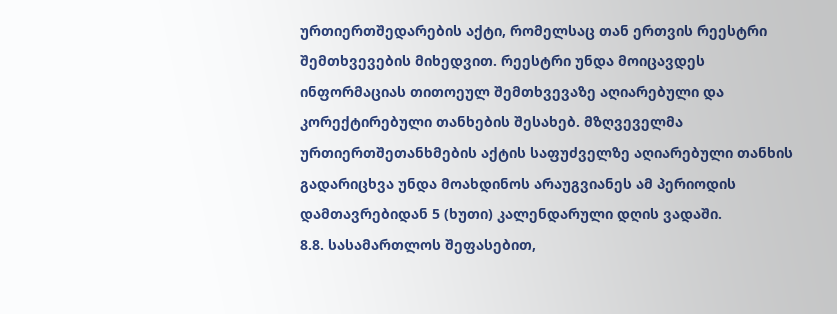ურთიერთშედარების აქტი, რომელსაც თან ერთვის რეესტრი შემთხვევების მიხედვით. რეესტრი უნდა მოიცავდეს ინფორმაციას თითოეულ შემთხვევაზე აღიარებული და კორექტირებული თანხების შესახებ. მზღვეველმა ურთიერთშეთანხმების აქტის საფუძველზე აღიარებული თანხის გადარიცხვა უნდა მოახდინოს არაუგვიანეს ამ პერიოდის დამთავრებიდან 5 (ხუთი) კალენდარული დღის ვადაში.
8.8. სასამართლოს შეფასებით,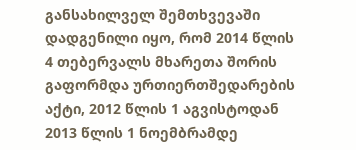განსახილველ შემთხვევაში დადგენილი იყო, რომ 2014 წლის 4 თებერვალს მხარეთა შორის გაფორმდა ურთიერთშედარების აქტი, 2012 წლის 1 აგვისტოდან 2013 წლის 1 ნოემბრამდე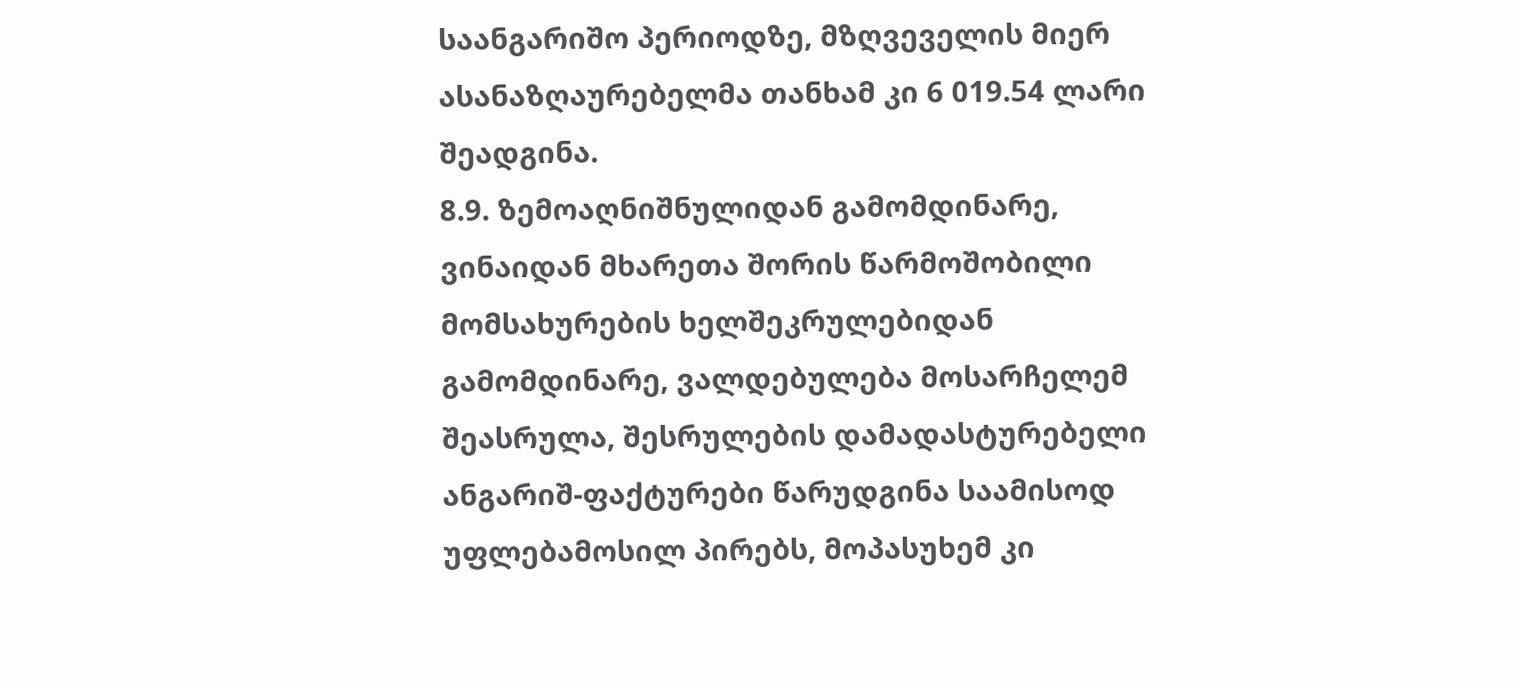საანგარიშო პერიოდზე, მზღვეველის მიერ ასანაზღაურებელმა თანხამ კი 6 019.54 ლარი შეადგინა.
8.9. ზემოაღნიშნულიდან გამომდინარე, ვინაიდან მხარეთა შორის წარმოშობილი მომსახურების ხელშეკრულებიდან გამომდინარე, ვალდებულება მოსარჩელემ შეასრულა, შესრულების დამადასტურებელი ანგარიშ-ფაქტურები წარუდგინა საამისოდ უფლებამოსილ პირებს, მოპასუხემ კი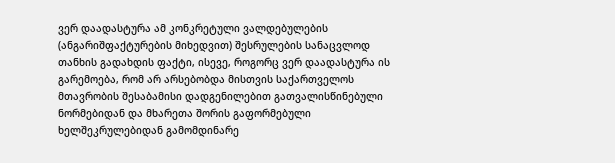ვერ დაადასტურა ამ კონკრეტული ვალდებულების (ანგარიშფაქტურების მიხედვით) შესრულების სანაცვლოდ თანხის გადახდის ფაქტი, ისევე, როგორც ვერ დაადასტურა ის გარემოება, რომ არ არსებობდა მისთვის საქართველოს მთავრობის შესაბამისი დადგენილებით გათვალისწინებული ნორმებიდან და მხარეთა შორის გაფორმებული ხელშეკრულებიდან გამომდინარე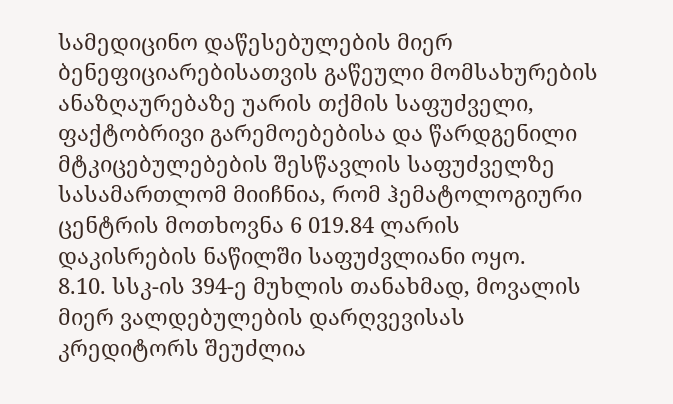სამედიცინო დაწესებულების მიერ ბენეფიციარებისათვის გაწეული მომსახურების ანაზღაურებაზე უარის თქმის საფუძველი, ფაქტობრივი გარემოებებისა და წარდგენილი მტკიცებულებების შესწავლის საფუძველზე სასამართლომ მიიჩნია, რომ ჰემატოლოგიური ცენტრის მოთხოვნა 6 019.84 ლარის დაკისრების ნაწილში საფუძვლიანი ოყო.
8.10. სსკ-ის 394-ე მუხლის თანახმად, მოვალის მიერ ვალდებულების დარღვევისას კრედიტორს შეუძლია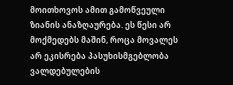მოითხოვოს ამით გამოწვეული ზიანის ანაზღაურება. ეს წესი არ მოქმედებს მაშინ, როცა მოვალეს არ ეკისრება პასუხისმგებლობა ვალდებულების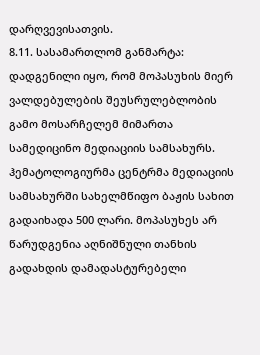დარღვევისათვის.
8.11. სასამართლომ განმარტა: დადგენილი იყო, რომ მოპასუხის მიერ ვალდებულების შეუსრულებლობის გამო მოსარჩელემ მიმართა სამედიცინო მედიაციის სამსახურს. ჰემატოლოგიურმა ცენტრმა მედიაციის სამსახურში სახელმწიფო ბაჟის სახით გადაიხადა 500 ლარი. მოპასუხეს არ წარუდგენია აღნიშნული თანხის გადახდის დამადასტურებელი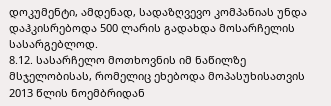დოკუმენტი, ამდენად, სადაზღვევო კომპანიას უნდა დაჰკისრებოდა 500 ლარის გადახდა მოსარჩელის სასარგებლოდ.
8.12. სასარჩელო მოთხოვნის იმ ნაწილზე მსჯელობისას, რომელიც ეხებოდა მოპასუხისათვის 2013 წლის ნოემბრიდან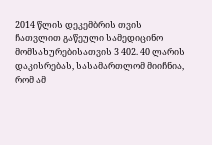2014 წლის დეკემბრის თვის ჩათვლით გაწეული სამედიცინო მომსახურებისათვის 3 402. 40 ლარის დაკისრებას, სასამართლომ მიიჩნია, რომ ამ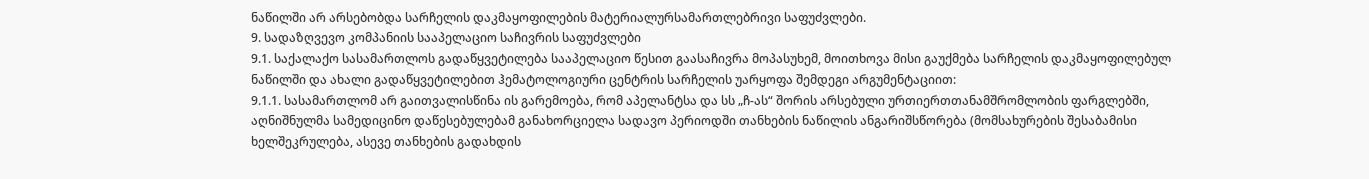ნაწილში არ არსებობდა სარჩელის დაკმაყოფილების მატერიალურსამართლებრივი საფუძვლები.
9. სადაზღვევო კომპანიის სააპელაციო საჩივრის საფუძვლები
9.1. საქალაქო სასამართლოს გადაწყვეტილება სააპელაციო წესით გაასაჩივრა მოპასუხემ, მოითხოვა მისი გაუქმება სარჩელის დაკმაყოფილებულ ნაწილში და ახალი გადაწყვეტილებით ჰემატოლოგიური ცენტრის სარჩელის უარყოფა შემდეგი არგუმენტაციით:
9.1.1. სასამართლომ არ გაითვალისწინა ის გარემოება, რომ აპელანტსა და სს „ჩ-ას“ შორის არსებული ურთიერთთანამშრომლობის ფარგლებში, აღნიშნულმა სამედიცინო დაწესებულებამ განახორციელა სადავო პერიოდში თანხების ნაწილის ანგარიშსწორება (მომსახურების შესაბამისი ხელშეკრულება, ასევე თანხების გადახდის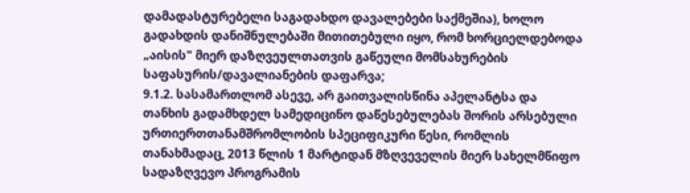დამადასტურებელი საგადახდო დავალებები საქმეშია), ხოლო გადახდის დანიშნულებაში მითითებული იყო, რომ ხორციელდებოდა „აისის" მიერ დაზღვეულთათვის გაწეული მომსახურების საფასურის/დავალიანების დაფარვა;
9.1.2. სასამართლომ ასევე, არ გაითვალისწინა აპელანტსა და თანხის გადამხდელ სამედიცინო დაწესებულებას შორის არსებული ურთიერთთანამშრომლობის სპეციფიკური წესი, რომლის თანახმადაც, 2013 წლის 1 მარტიდან მზღვეველის მიერ სახელმწიფო სადაზღვევო პროგრამის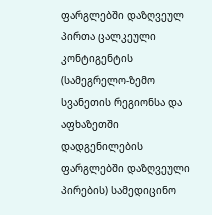ფარგლებში დაზღვეულ პირთა ცალკეული კონტიგენტის (სამეგრელო-ზემო სვანეთის რეგიონსა და აფხაზეთში დადგენილების ფარგლებში დაზღვეული პირების) სამედიცინო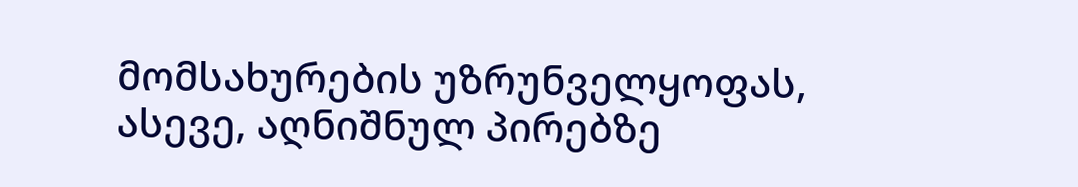მომსახურების უზრუნველყოფას, ასევე, აღნიშნულ პირებზე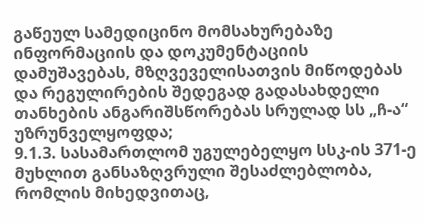გაწეულ სამედიცინო მომსახურებაზე ინფორმაციის და დოკუმენტაციის დამუშავებას, მზღვეველისათვის მიწოდებას და რეგულირების შედეგად გადასახდელი თანხების ანგარიშსწორებას სრულად სს „ჩ-ა“ უზრუნველყოფდა;
9.1.3. სასამართლომ უგულებელყო სსკ-ის 371-ე მუხლით განსაზღვრული შესაძლებლობა, რომლის მიხედვითაც,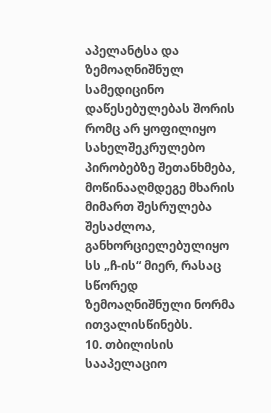აპელანტსა და ზემოაღნიშნულ სამედიცინო დაწესებულებას შორის რომც არ ყოფილიყო სახელშეკრულებო პირობებზე შეთანხმება, მოწინააღმდეგე მხარის მიმართ შესრულება შესაძლოა, განხორციელებულიყო სს „ჩ-ის“ მიერ, რასაც სწორედ ზემოაღნიშნული ნორმა ითვალისწინებს.
10. თბილისის სააპელაციო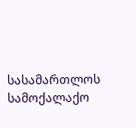სასამართლოს სამოქალაქო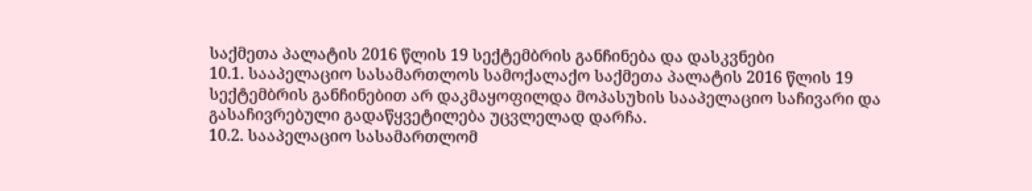საქმეთა პალატის 2016 წლის 19 სექტემბრის განჩინება და დასკვნები
10.1. სააპელაციო სასამართლოს სამოქალაქო საქმეთა პალატის 2016 წლის 19 სექტემბრის განჩინებით არ დაკმაყოფილდა მოპასუხის სააპელაციო საჩივარი და გასაჩივრებული გადაწყვეტილება უცვლელად დარჩა.
10.2. სააპელაციო სასამართლომ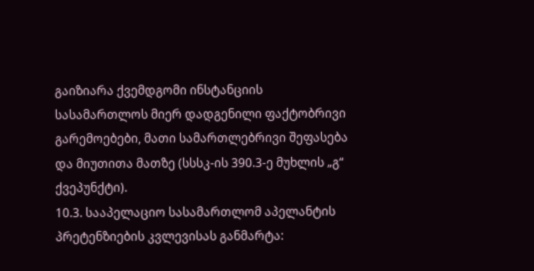გაიზიარა ქვემდგომი ინსტანციის სასამართლოს მიერ დადგენილი ფაქტობრივი გარემოებები, მათი სამართლებრივი შეფასება და მიუთითა მათზე (სსსკ-ის 390.3-ე მუხლის „გ“ ქვეპუნქტი).
10.3. სააპელაციო სასამართლომ აპელანტის პრეტენზიების კვლევისას განმარტა: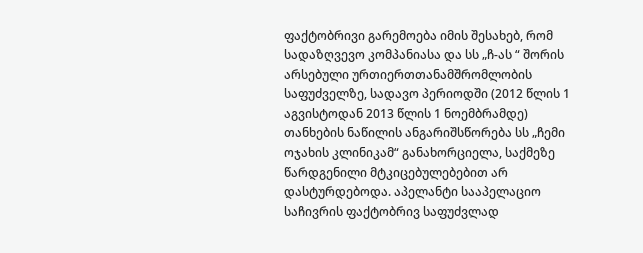ფაქტობრივი გარემოება იმის შესახებ, რომ სადაზღვევო კომპანიასა და სს „ჩ-ას “ შორის არსებული ურთიერთთანამშრომლობის საფუძველზე, სადავო პერიოდში (2012 წლის 1 აგვისტოდან 2013 წლის 1 ნოემბრამდე) თანხების ნაწილის ანგარიშსწორება სს „ჩემი ოჯახის კლინიკამ“ განახორციელა, საქმეზე წარდგენილი მტკიცებულებებით არ დასტურდებოდა. აპელანტი სააპელაციო საჩივრის ფაქტობრივ საფუძვლად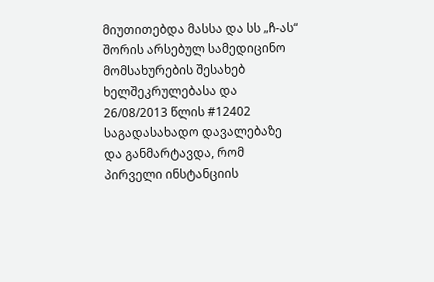მიუთითებდა მასსა და სს „ჩ-ას“ შორის არსებულ სამედიცინო მომსახურების შესახებ ხელშეკრულებასა და 26/08/2013 წლის #12402 საგადასახადო დავალებაზე და განმარტავდა, რომ პირველი ინსტანციის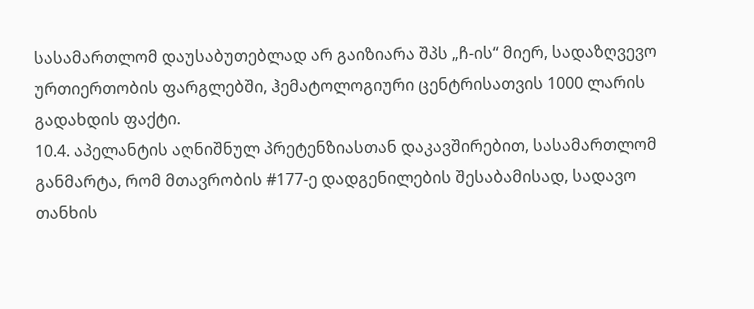სასამართლომ დაუსაბუთებლად არ გაიზიარა შპს „ჩ-ის“ მიერ, სადაზღვევო ურთიერთობის ფარგლებში, ჰემატოლოგიური ცენტრისათვის 1000 ლარის გადახდის ფაქტი.
10.4. აპელანტის აღნიშნულ პრეტენზიასთან დაკავშირებით, სასამართლომ განმარტა, რომ მთავრობის #177-ე დადგენილების შესაბამისად, სადავო თანხის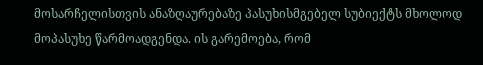მოსარჩელისთვის ანაზღაურებაზე პასუხისმგებელ სუბიექტს მხოლოდ მოპასუხე წარმოადგენდა. ის გარემოება, რომ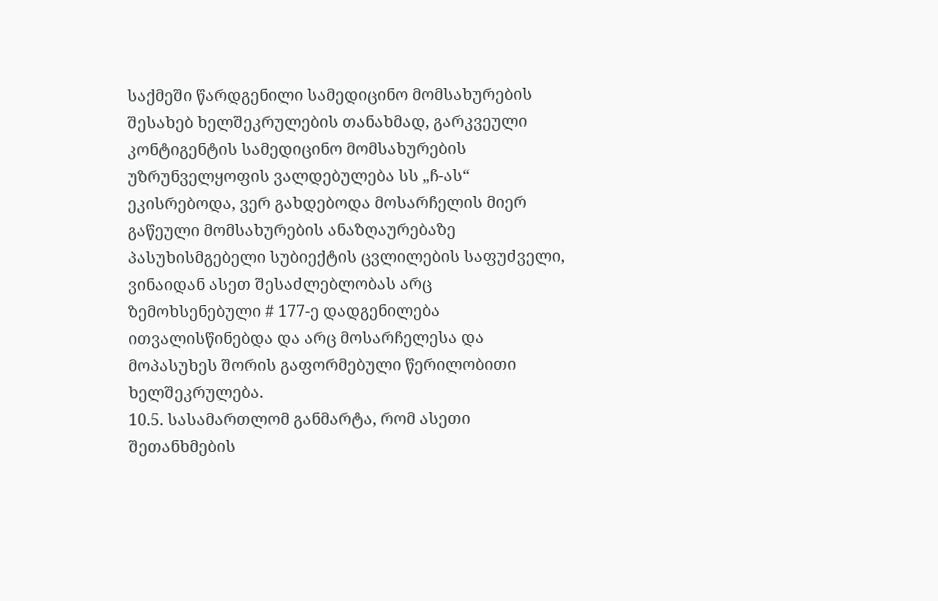საქმეში წარდგენილი სამედიცინო მომსახურების შესახებ ხელშეკრულების თანახმად, გარკვეული კონტიგენტის სამედიცინო მომსახურების უზრუნველყოფის ვალდებულება სს „ჩ-ას“ ეკისრებოდა, ვერ გახდებოდა მოსარჩელის მიერ გაწეული მომსახურების ანაზღაურებაზე პასუხისმგებელი სუბიექტის ცვლილების საფუძველი, ვინაიდან ასეთ შესაძლებლობას არც ზემოხსენებული # 177-ე დადგენილება ითვალისწინებდა და არც მოსარჩელესა და მოპასუხეს შორის გაფორმებული წერილობითი ხელშეკრულება.
10.5. სასამართლომ განმარტა, რომ ასეთი შეთანხმების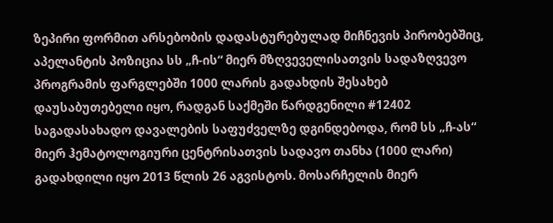ზეპირი ფორმით არსებობის დადასტურებულად მიჩნევის პირობებშიც, აპელანტის პოზიცია სს „ჩ-ის“ მიერ მზღვეველისათვის სადაზღვევო პროგრამის ფარგლებში 1000 ლარის გადახდის შესახებ დაუსაბუთებელი იყო, რადგან საქმეში წარდგენილი #12402 საგადასახადო დავალების საფუძველზე დგინდებოდა, რომ სს „ჩ-ას“ მიერ ჰემატოლოგიური ცენტრისათვის სადავო თანხა (1000 ლარი) გადახდილი იყო 2013 წლის 26 აგვისტოს. მოსარჩელის მიერ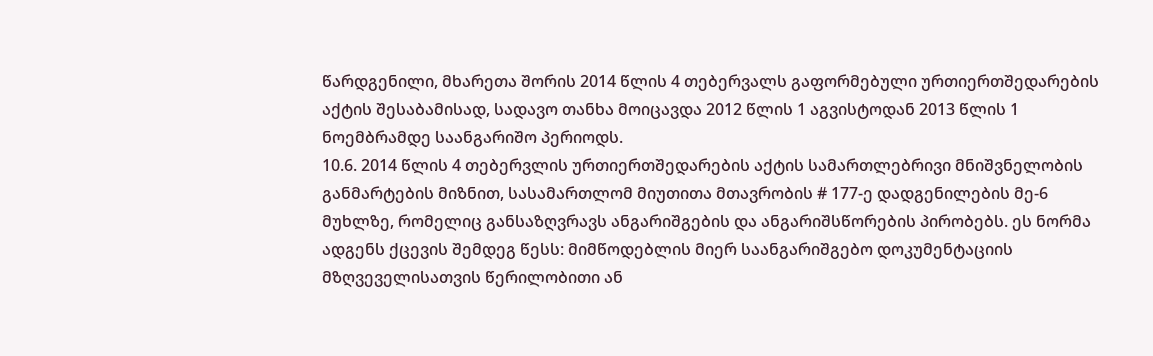წარდგენილი, მხარეთა შორის 2014 წლის 4 თებერვალს გაფორმებული ურთიერთშედარების აქტის შესაბამისად, სადავო თანხა მოიცავდა 2012 წლის 1 აგვისტოდან 2013 წლის 1 ნოემბრამდე საანგარიშო პერიოდს.
10.6. 2014 წლის 4 თებერვლის ურთიერთშედარების აქტის სამართლებრივი მნიშვნელობის განმარტების მიზნით, სასამართლომ მიუთითა მთავრობის # 177-ე დადგენილების მე-6 მუხლზე, რომელიც განსაზღვრავს ანგარიშგების და ანგარიშსწორების პირობებს. ეს ნორმა ადგენს ქცევის შემდეგ წესს: მიმწოდებლის მიერ საანგარიშგებო დოკუმენტაციის მზღვეველისათვის წერილობითი ან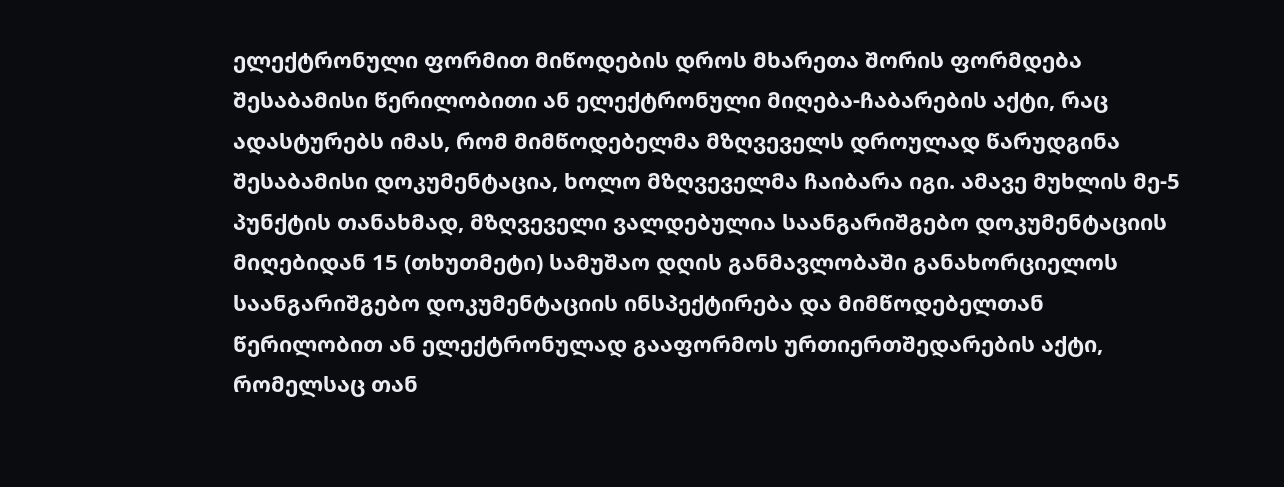ელექტრონული ფორმით მიწოდების დროს მხარეთა შორის ფორმდება შესაბამისი წერილობითი ან ელექტრონული მიღება-ჩაბარების აქტი, რაც ადასტურებს იმას, რომ მიმწოდებელმა მზღვეველს დროულად წარუდგინა შესაბამისი დოკუმენტაცია, ხოლო მზღვეველმა ჩაიბარა იგი. ამავე მუხლის მე-5 პუნქტის თანახმად, მზღვეველი ვალდებულია საანგარიშგებო დოკუმენტაციის მიღებიდან 15 (თხუთმეტი) სამუშაო დღის განმავლობაში განახორციელოს საანგარიშგებო დოკუმენტაციის ინსპექტირება და მიმწოდებელთან წერილობით ან ელექტრონულად გააფორმოს ურთიერთშედარების აქტი, რომელსაც თან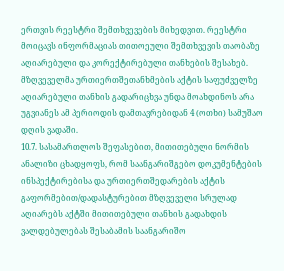ერთვის რეესტრი შემთხვევების მიხედვით. რეესტრი მოიცავს ინფორმაციას თითოეული შემთხვევის თაობაზე აღიარებული და კორექტირებული თანხების შესახებ. მზღვეველმა ურთიერთშეთანხმების აქტის საფუძველზე აღიარებული თანხის გადარიცხვა უნდა მოახდინოს არა უგვიანეს ამ პერიოდის დამთავრებიდან 4 (ოთხი) სამუშაო დღის ვადაში.
10.7. სასამართლოს შეფასებით, მითითებული ნორმის ანალიზი ცხადყოფს, რომ საანგარიშგებო დოკუმენტების ინსპექტირებისა და ურთიერთშედარების აქტის გაფორმებით/დადასტურებით მზღვეველი სრულად აღიარებს აქტში მითითებული თანხის გადახდის ვალდებულებას შესაბამის საანგარიშო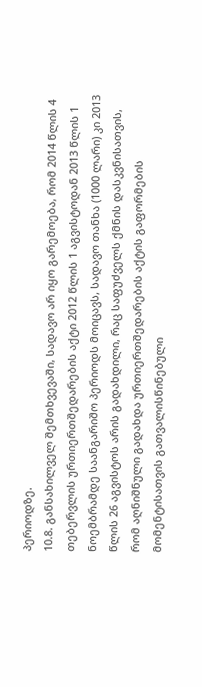პერიოდზე.
10.8. განსახილველ შემთხვევაში, სადავო არ იყო გარემოება, რომ 2014 წლის 4 თებერვლის ურთიერთშედარების აქტი 2012 წლის 1 აგვისტოდან 2013 წლის 1 ნოემბრამდე საანგარიშო პერიოდს მოიცავს, სადავო თანხა (1000 ლარი) კი 2013 წლის 26 აგვისტოს არის გადახდილი, რაც საფუძველს ქმნის დასკვნისათვის, რომ აღნიშნული გადახდა ურთიერთშედარების აქტის გაფორმების მომენტისათვის გათვალისწინებული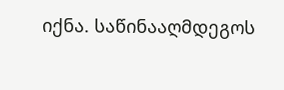იქნა. საწინააღმდეგოს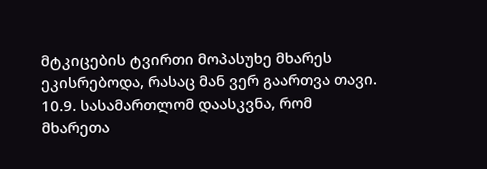მტკიცების ტვირთი მოპასუხე მხარეს ეკისრებოდა, რასაც მან ვერ გაართვა თავი.
10.9. სასამართლომ დაასკვნა, რომ მხარეთა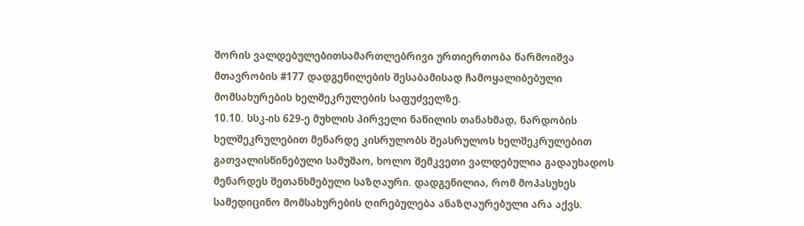შორის ვალდებულებითსამართლებრივი ურთიერთობა წარმოიშვა მთავრობის #177 დადგენილების შესაბამისად ჩამოყალიბებული მომსახურების ხელშეკრულების საფუძველზე.
10.10. სსკ-ის 629-ე მუხლის პირველი ნაწილის თანახმად, ნარდობის ხელშეკრულებით მენარდე კისრულობს შეასრულოს ხელშეკრულებით გათვალისწინებული სამუშაო, ხოლო შემკვეთი ვალდებულია გადაუხადოს მენარდეს შეთანხმებული საზღაური. დადგენილია, რომ მოპასუხეს სამედიცინო მომსახურების ღირებულება ანაზღაურებული არა აქვს.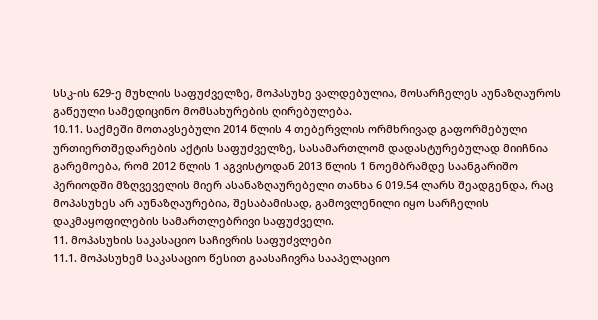სსკ-ის 629-ე მუხლის საფუძველზე, მოპასუხე ვალდებულია, მოსარჩელეს აუნაზღაუროს გაწეული სამედიცინო მომსახურების ღირებულება.
10.11. საქმეში მოთავსებული 2014 წლის 4 თებერვლის ორმხრივად გაფორმებული ურთიერთშედარების აქტის საფუძველზე, სასამართლომ დადასტურებულად მიიჩნია გარემოება, რომ 2012 წლის 1 აგვისტოდან 2013 წლის 1 ნოემბრამდე საანგარიშო პერიოდში მზღვეველის მიერ ასანაზღაურებელი თანხა 6 019.54 ლარს შეადგენდა, რაც მოპასუხეს არ აუნაზღაურებია, შესაბამისად, გამოვლენილი იყო სარჩელის დაკმაყოფილების სამართლებრივი საფუძველი.
11. მოპასუხის საკასაციო საჩივრის საფუძვლები
11.1. მოპასუხემ საკასაციო წესით გაასაჩივრა სააპელაციო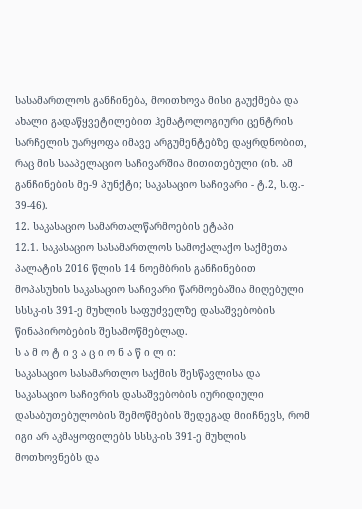სასამართლოს განჩინება, მოითხოვა მისი გაუქმება და ახალი გადაწყვეტილებით ჰემატოლოგიური ცენტრის სარჩელის უარყოფა იმავე არგუმენტებზე დაყრდნობით, რაც მის სააპელაციო საჩივარშია მითითებული (იხ. ამ განჩინების მე-9 პუნქტი; საკასაციო საჩივარი - ტ.2, ს.ფ.- 39-46).
12. საკასაციო სამართალწარმოების ეტაპი
12.1. საკასაციო სასამართლოს სამოქალაქო საქმეთა პალატის 2016 წლის 14 ნოემბრის განჩინებით მოპასუხის საკასაციო საჩივარი წარმოებაშია მიღებული სსსკ-ის 391-ე მუხლის საფუძველზე დასაშვებობის წინაპირობების შესამოწმებლად.
ს ა მ ო ტ ი ვ ა ც ი ო ნ ა წ ი ლ ი:
საკასაციო სასამართლო საქმის შესწავლისა და საკასაციო საჩივრის დასაშვებობის იურიდიული დასაბუთებულობის შემოწმების შედეგად მიიჩნევს, რომ იგი არ აკმაყოფილებს სსსკ-ის 391-ე მუხლის მოთხოვნებს და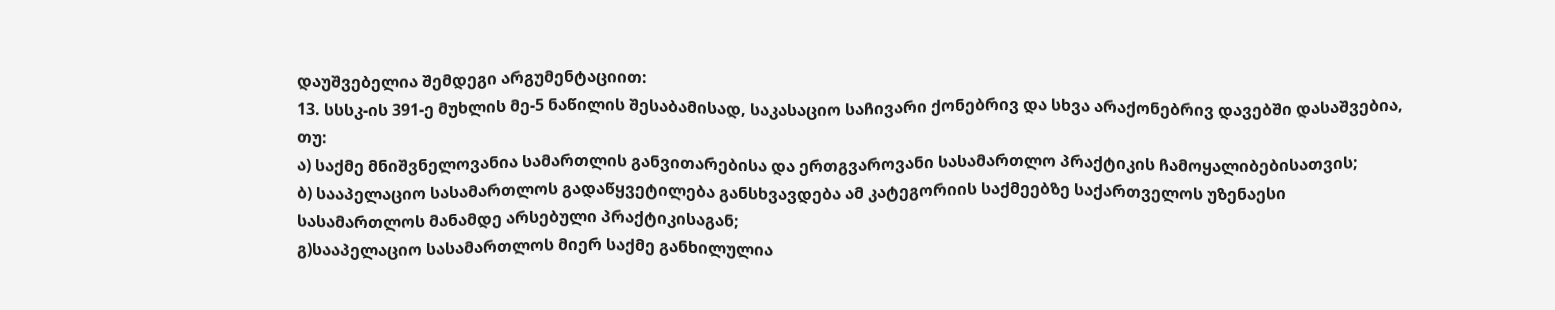დაუშვებელია შემდეგი არგუმენტაციით:
13. სსსკ-ის 391-ე მუხლის მე-5 ნაწილის შესაბამისად, საკასაციო საჩივარი ქონებრივ და სხვა არაქონებრივ დავებში დასაშვებია, თუ:
ა) საქმე მნიშვნელოვანია სამართლის განვითარებისა და ერთგვაროვანი სასამართლო პრაქტიკის ჩამოყალიბებისათვის;
ბ) სააპელაციო სასამართლოს გადაწყვეტილება განსხვავდება ამ კატეგორიის საქმეებზე საქართველოს უზენაესი სასამართლოს მანამდე არსებული პრაქტიკისაგან;
გ)სააპელაციო სასამართლოს მიერ საქმე განხილულია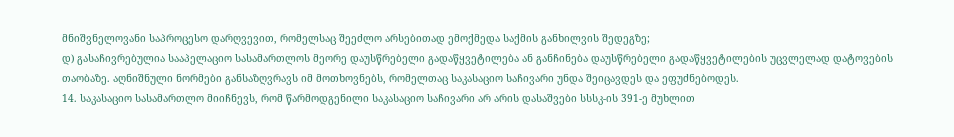მნიშვნელოვანი საპროცესო დარღვევით, რომელსაც შეეძლო არსებითად ემოქმედა საქმის განხილვის შედეგზე;
დ) გასაჩივრებულია სააპელაციო სასამართლოს მეორე დაუსწრებელი გადაწყვეტილება ან განჩინება დაუსწრებელი გადაწყვეტილების უცვლელად დატოვების თაობაზე. აღნიშნული ნორმები განსაზღვრავს იმ მოთხოვნებს, რომელთაც საკასაციო საჩივარი უნდა შეიცავდეს და ეფუძნებოდეს.
14. საკასაციო სასამართლო მიიჩნევს, რომ წარმოდგენილი საკასაციო საჩივარი არ არის დასაშვები სსსკ-ის 391-ე მუხლით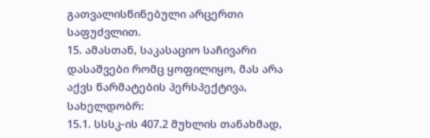გათვალისწინებული არცერთი საფუძვლით.
15. ამასთან, საკასაციო საჩივარი დასაშვები რომც ყოფილიყო, მას არა აქვს წარმატების პერსპექტივა, სახელდობრ:
15.1. სსსკ-ის 407.2 მუხლის თანახმად,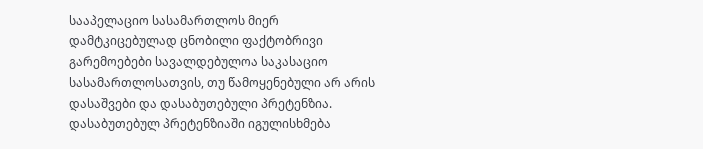სააპელაციო სასამართლოს მიერ დამტკიცებულად ცნობილი ფაქტობრივი გარემოებები სავალდებულოა საკასაციო სასამართლოსათვის, თუ წამოყენებული არ არის დასაშვები და დასაბუთებული პრეტენზია. დასაბუთებულ პრეტენზიაში იგულისხმება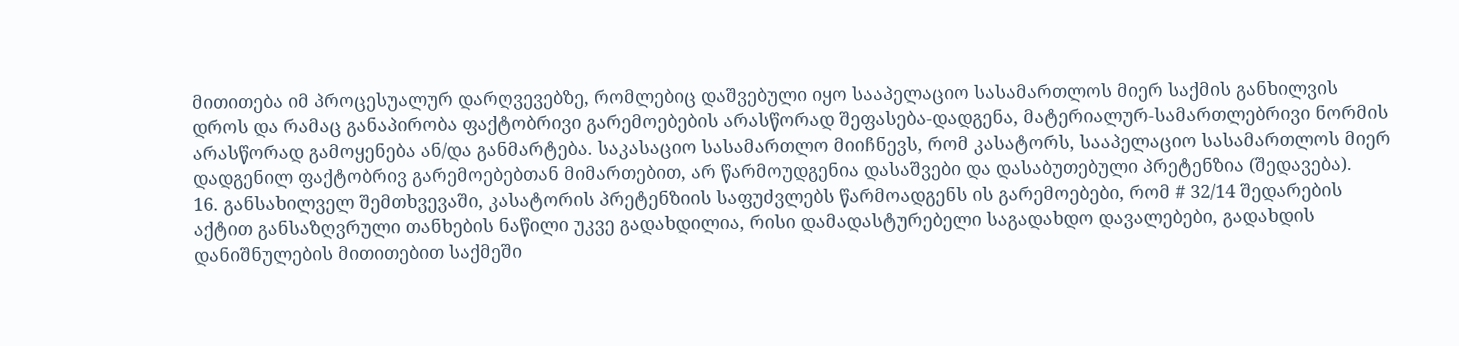მითითება იმ პროცესუალურ დარღვევებზე, რომლებიც დაშვებული იყო სააპელაციო სასამართლოს მიერ საქმის განხილვის დროს და რამაც განაპირობა ფაქტობრივი გარემოებების არასწორად შეფასება-დადგენა, მატერიალურ-სამართლებრივი ნორმის არასწორად გამოყენება ან/და განმარტება. საკასაციო სასამართლო მიიჩნევს, რომ კასატორს, სააპელაციო სასამართლოს მიერ დადგენილ ფაქტობრივ გარემოებებთან მიმართებით, არ წარმოუდგენია დასაშვები და დასაბუთებული პრეტენზია (შედავება).
16. განსახილველ შემთხვევაში, კასატორის პრეტენზიის საფუძვლებს წარმოადგენს ის გარემოებები, რომ # 32/14 შედარების აქტით განსაზღვრული თანხების ნაწილი უკვე გადახდილია, რისი დამადასტურებელი საგადახდო დავალებები, გადახდის დანიშნულების მითითებით საქმეში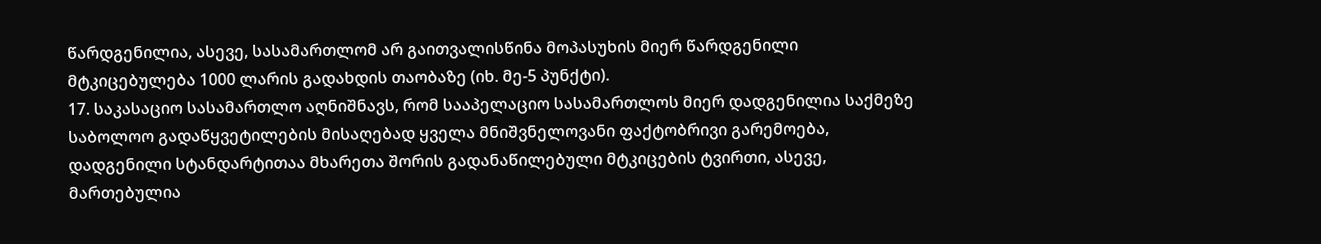წარდგენილია, ასევე, სასამართლომ არ გაითვალისწინა მოპასუხის მიერ წარდგენილი მტკიცებულება 1000 ლარის გადახდის თაობაზე (იხ. მე-5 პუნქტი).
17. საკასაციო სასამართლო აღნიშნავს, რომ სააპელაციო სასამართლოს მიერ დადგენილია საქმეზე საბოლოო გადაწყვეტილების მისაღებად ყველა მნიშვნელოვანი ფაქტობრივი გარემოება, დადგენილი სტანდარტითაა მხარეთა შორის გადანაწილებული მტკიცების ტვირთი, ასევე, მართებულია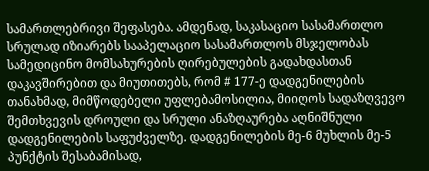სამართლებრივი შეფასება. ამდენად, საკასაციო სასამართლო სრულად იზიარებს სააპელაციო სასამართლოს მსჯელობას სამედიცინო მომსახურების ღირებულების გადახდასთან დაკავშირებით და მიუთითებს, რომ # 177-ე დადგენილების თანახმად, მიმწოდებელი უფლებამოსილია, მიიღოს სადაზღვევო შემთხვევის დროული და სრული ანაზღაურება აღნიშნული დადგენილების საფუძველზე. დადგენილების მე-6 მუხლის მე-5 პუნქტის შესაბამისად,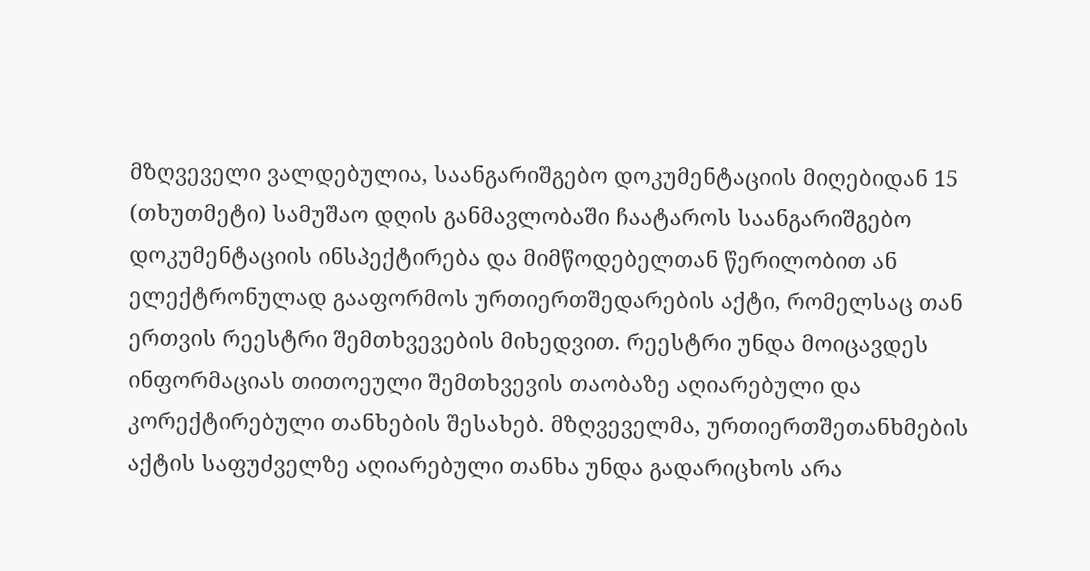მზღვეველი ვალდებულია, საანგარიშგებო დოკუმენტაციის მიღებიდან 15 (თხუთმეტი) სამუშაო დღის განმავლობაში ჩაატაროს საანგარიშგებო დოკუმენტაციის ინსპექტირება და მიმწოდებელთან წერილობით ან ელექტრონულად გააფორმოს ურთიერთშედარების აქტი, რომელსაც თან ერთვის რეესტრი შემთხვევების მიხედვით. რეესტრი უნდა მოიცავდეს ინფორმაციას თითოეული შემთხვევის თაობაზე აღიარებული და კორექტირებული თანხების შესახებ. მზღვეველმა, ურთიერთშეთანხმების აქტის საფუძველზე აღიარებული თანხა უნდა გადარიცხოს არა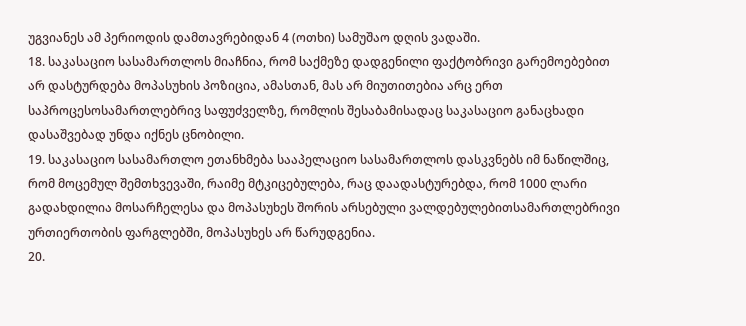უგვიანეს ამ პერიოდის დამთავრებიდან 4 (ოთხი) სამუშაო დღის ვადაში.
18. საკასაციო სასამართლოს მიაჩნია, რომ საქმეზე დადგენილი ფაქტობრივი გარემოებებით არ დასტურდება მოპასუხის პოზიცია, ამასთან, მას არ მიუთითებია არც ერთ საპროცესოსამართლებრივ საფუძველზე, რომლის შესაბამისადაც საკასაციო განაცხადი დასაშვებად უნდა იქნეს ცნობილი.
19. საკასაციო სასამართლო ეთანხმება სააპელაციო სასამართლოს დასკვნებს იმ ნაწილშიც, რომ მოცემულ შემთხვევაში, რაიმე მტკიცებულება, რაც დაადასტურებდა, რომ 1000 ლარი გადახდილია მოსარჩელესა და მოპასუხეს შორის არსებული ვალდებულებითსამართლებრივი ურთიერთობის ფარგლებში, მოპასუხეს არ წარუდგენია.
20.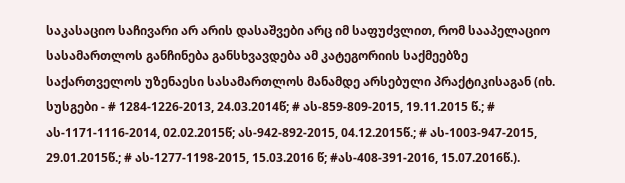საკასაციო საჩივარი არ არის დასაშვები არც იმ საფუძვლით, რომ სააპელაციო სასამართლოს განჩინება განსხვავდება ამ კატეგორიის საქმეებზე საქართველოს უზენაესი სასამართლოს მანამდე არსებული პრაქტიკისაგან (იხ. სუსგები - # 1284-1226-2013, 24.03.2014წ; # ას-859-809-2015, 19.11.2015 წ.; # ას-1171-1116-2014, 02.02.2015წ; ას-942-892-2015, 04.12.2015წ.; # ას-1003-947-2015, 29.01.2015წ.; # ას-1277-1198-2015, 15.03.2016 წ; #ას-408-391-2016, 15.07.2016წ.).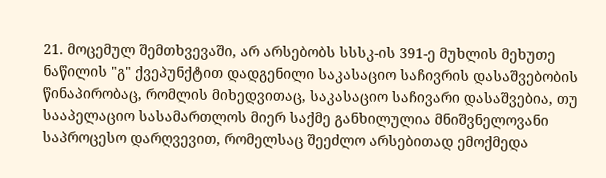21. მოცემულ შემთხვევაში, არ არსებობს სსსკ-ის 391-ე მუხლის მეხუთე ნაწილის "გ" ქვეპუნქტით დადგენილი საკასაციო საჩივრის დასაშვებობის წინაპირობაც, რომლის მიხედვითაც, საკასაციო საჩივარი დასაშვებია, თუ სააპელაციო სასამართლოს მიერ საქმე განხილულია მნიშვნელოვანი საპროცესო დარღვევით, რომელსაც შეეძლო არსებითად ემოქმედა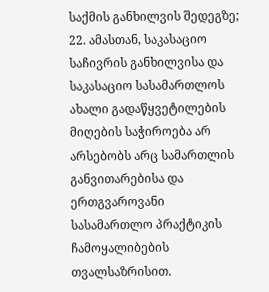საქმის განხილვის შედეგზე;
22. ამასთან, საკასაციო საჩივრის განხილვისა და საკასაციო სასამართლოს ახალი გადაწყვეტილების მიღების საჭიროება არ არსებობს არც სამართლის განვითარებისა და ერთგვაროვანი სასამართლო პრაქტიკის ჩამოყალიბების თვალსაზრისით.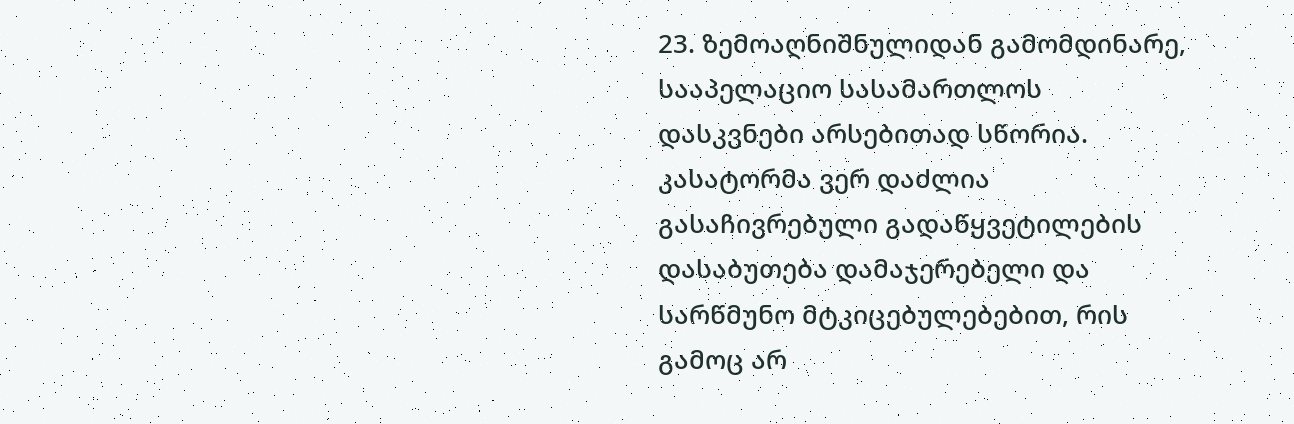23. ზემოაღნიშნულიდან გამომდინარე, სააპელაციო სასამართლოს დასკვნები არსებითად სწორია. კასატორმა ვერ დაძლია გასაჩივრებული გადაწყვეტილების დასაბუთება დამაჯერებელი და სარწმუნო მტკიცებულებებით, რის გამოც არ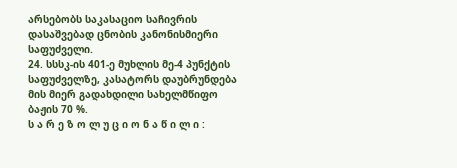არსებობს საკასაციო საჩივრის დასაშვებად ცნობის კანონისმიერი საფუძველი.
24. სსსკ-ის 401-ე მუხლის მე-4 პუნქტის საფუძველზე, კასატორს დაუბრუნდება მის მიერ გადახდილი სახელმწიფო ბაჟის 70 %.
ს ა რ ე ზ ო ლ უ ც ი ო ნ ა წ ი ლ ი :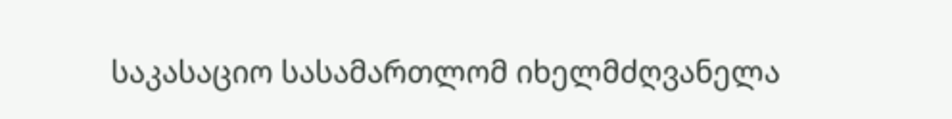საკასაციო სასამართლომ იხელმძღვანელა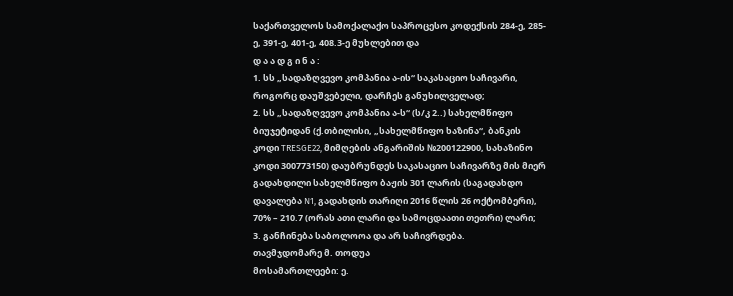საქართველოს სამოქალაქო საპროცესო კოდექსის 284-ე, 285-ე, 391-ე, 401-ე, 408.3-ე მუხლებით და
დ ა ა დ გ ი ნ ა :
1. სს „სადაზღვევო კომპანია ა-ის“ საკასაციო საჩივარი, როგორც დაუშვებელი, დარჩეს განუხილველად;
2. სს „სადაზღვევო კომპანია ა-ს“ (ს/კ 2..) სახელმწიფო ბიუჯეტიდან (ქ.თბილისი, „სახელმწიფო ხაზინა“, ბანკის კოდი TRESGE22, მიმღების ანგარიშის №200122900, სახაზინო კოდი 300773150) დაუბრუნდეს საკასაციო საჩივარზე მის მიერ გადახდილი სახელმწიფო ბაჟის 301 ლარის (საგადახდო დავალება N1, გადახდის თარიღი 2016 წლის 26 ოქტომბერი), 70% – 210.7 (ორას ათი ლარი და სამოცდაათი თეთრი) ლარი;
3. განჩინება საბოლოოა და არ საჩივრდება.
თავმჯდომარე მ. თოდუა
მოსამართლეები: ე.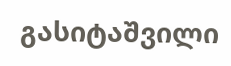გასიტაშვილი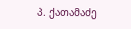პ. ქათამაძე